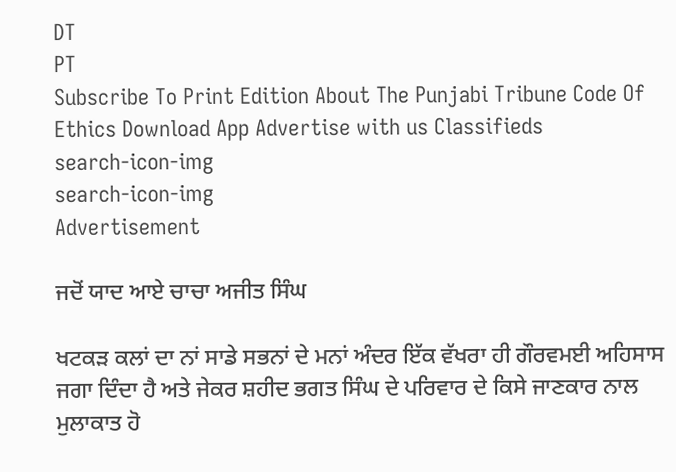DT
PT
Subscribe To Print Edition About The Punjabi Tribune Code Of Ethics Download App Advertise with us Classifieds
search-icon-img
search-icon-img
Advertisement

ਜਦੋਂ ਯਾਦ ਆਏ ਚਾਚਾ ਅਜੀਤ ਸਿੰਘ

ਖਟਕੜ ਕਲਾਂ ਦਾ ਨਾਂ ਸਾਡੇ ਸਭਨਾਂ ਦੇ ਮਨਾਂ ਅੰਦਰ ਇੱਕ ਵੱਖਰਾ ਹੀ ਗੌਰਵਮਈ ਅਹਿਸਾਸ ਜਗਾ ਦਿੰਦਾ ਹੈ ਅਤੇ ਜੇਕਰ ਸ਼ਹੀਦ ਭਗਤ ਸਿੰਘ ਦੇ ਪਰਿਵਾਰ ਦੇ ਕਿਸੇ ਜਾਣਕਾਰ ਨਾਲ ਮੁਲਾਕਾਤ ਹੋ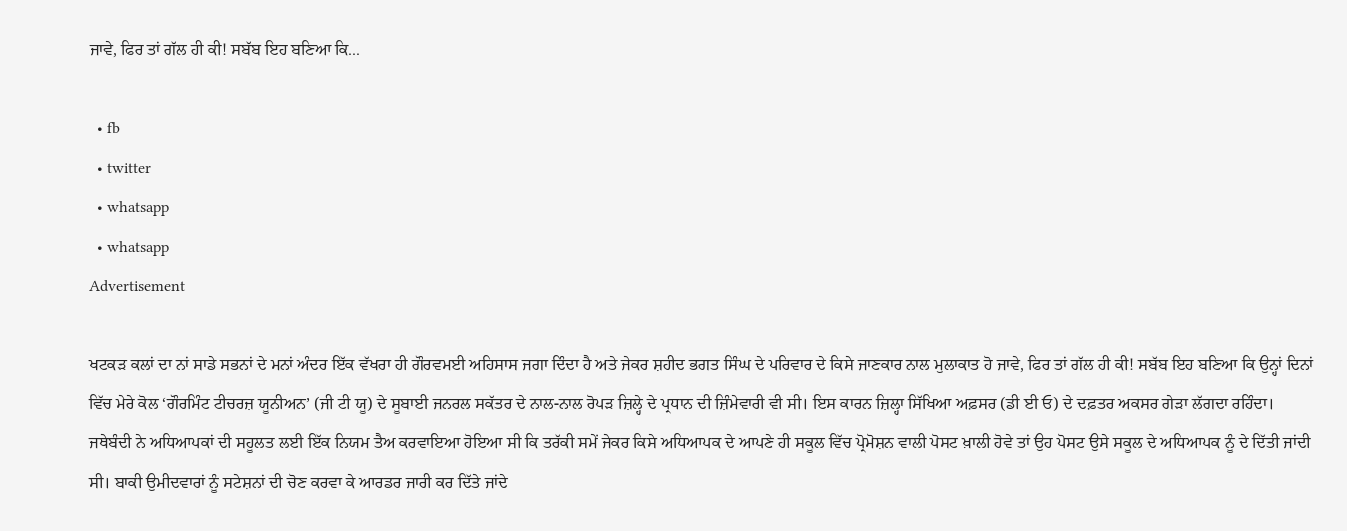ਜਾਵੇ, ਫਿਰ ਤਾਂ ਗੱਲ ਹੀ ਕੀ! ਸਬੱਬ ਇਹ ਬਣਿਆ ਕਿ...

  • fb
  • twitter
  • whatsapp
  • whatsapp
Advertisement

ਖਟਕੜ ਕਲਾਂ ਦਾ ਨਾਂ ਸਾਡੇ ਸਭਨਾਂ ਦੇ ਮਨਾਂ ਅੰਦਰ ਇੱਕ ਵੱਖਰਾ ਹੀ ਗੌਰਵਮਈ ਅਹਿਸਾਸ ਜਗਾ ਦਿੰਦਾ ਹੈ ਅਤੇ ਜੇਕਰ ਸ਼ਹੀਦ ਭਗਤ ਸਿੰਘ ਦੇ ਪਰਿਵਾਰ ਦੇ ਕਿਸੇ ਜਾਣਕਾਰ ਨਾਲ ਮੁਲਾਕਾਤ ਹੋ ਜਾਵੇ, ਫਿਰ ਤਾਂ ਗੱਲ ਹੀ ਕੀ! ਸਬੱਬ ਇਹ ਬਣਿਆ ਕਿ ਉਨ੍ਹਾਂ ਦਿਨਾਂ ਵਿੱਚ ਮੇਰੇ ਕੋਲ ‘ਗੌਰਮਿੰਟ ਟੀਚਰਜ਼ ਯੂਨੀਅਨ’ (ਜੀ ਟੀ ਯੂ) ਦੇ ਸੂਬਾਈ ਜਨਰਲ ਸਕੱਤਰ ਦੇ ਨਾਲ-ਨਾਲ ਰੋਪੜ ਜ਼ਿਲ੍ਹੇ ਦੇ ਪ੍ਰਧਾਨ ਦੀ ਜ਼ਿੰਮੇਵਾਰੀ ਵੀ ਸੀ। ਇਸ ਕਾਰਨ ਜ਼ਿਲ੍ਹਾ ਸਿੱਖਿਆ ਅਫ਼ਸਰ (ਡੀ ਈ ਓ) ਦੇ ਦਫ਼ਤਰ ਅਕਸਰ ਗੇੜਾ ਲੱਗਦਾ ਰਹਿੰਦਾ। ਜਥੇਬੰਦੀ ਨੇ ਅਧਿਆਪਕਾਂ ਦੀ ਸਹੂਲਤ ਲਈ ਇੱਕ ਨਿਯਮ ਤੈਅ ਕਰਵਾਇਆ ਹੋਇਆ ਸੀ ਕਿ ਤਰੱਕੀ ਸਮੇਂ ਜੇਕਰ ਕਿਸੇ ਅਧਿਆਪਕ ਦੇ ਆਪਣੇ ਹੀ ਸਕੂਲ ਵਿੱਚ ਪ੍ਰੋਮੋਸ਼ਨ ਵਾਲੀ ਪੋਸਟ ਖ਼ਾਲੀ ਹੋਵੇ ਤਾਂ ਉਹ ਪੋਸਟ ਉਸੇ ਸਕੂਲ ਦੇ ਅਧਿਆਪਕ ਨੂੰ ਦੇ ਦਿੱਤੀ ਜਾਂਦੀ ਸੀ। ਬਾਕੀ ਉਮੀਦਵਾਰਾਂ ਨੂੰ ਸਟੇਸ਼ਨਾਂ ਦੀ ਚੋਣ ਕਰਵਾ ਕੇ ਆਰਡਰ ਜਾਰੀ ਕਰ ਦਿੱਤੇ ਜਾਂਦੇ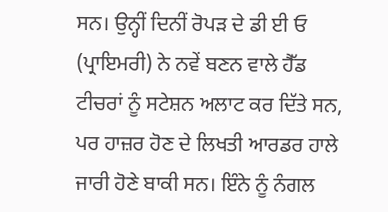ਸਨ। ਉਨ੍ਹੀਂ ਦਿਨੀਂ ਰੋਪੜ ਦੇ ਡੀ ਈ ਓ (ਪ੍ਰਾਇਮਰੀ) ਨੇ ਨਵੇਂ ਬਣਨ ਵਾਲੇ ਹੈੱਡ ਟੀਚਰਾਂ ਨੂੰ ਸਟੇਸ਼ਨ ਅਲਾਟ ਕਰ ਦਿੱਤੇ ਸਨ, ਪਰ ਹਾਜ਼ਰ ਹੋਣ ਦੇ ਲਿਖਤੀ ਆਰਡਰ ਹਾਲੇ ਜਾਰੀ ਹੋਣੇ ਬਾਕੀ ਸਨ। ਇੰਨੇ ਨੂੰ ਨੰਗਲ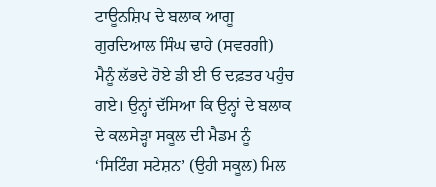ਟਾਊਨਸ਼ਿਪ ਦੇ ਬਲਾਕ ਆਗੂ ਗੁਰਦਿਆਲ ਸਿੰਘ ਢਾਹੇ (ਸਵਰਗੀ) ਮੈਨੂੰ ਲੱਭਦੇ ਹੋਏ ਡੀ ਈ ਓ ਦਫ਼ਤਰ ਪਹੁੰਚ ਗਏ। ਉਨ੍ਹਾਂ ਦੱਸਿਆ ਕਿ ਉਨ੍ਹਾਂ ਦੇ ਬਲਾਕ ਦੇ ਕਲਸੇੜ੍ਹਾ ਸਕੂਲ ਦੀ ਮੈਡਮ ਨੂੰ ‘ਸਿਟਿੰਗ ਸਟੇਸ਼ਨ’ (ਉਹੀ ਸਕੂਲ) ਮਿਲ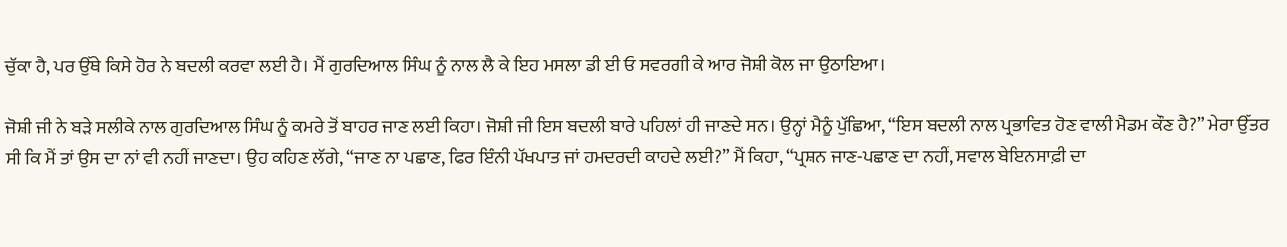ਚੁੱਕਾ ਹੈ, ਪਰ ਉੱਥੇ ਕਿਸੇ ਹੋਰ ਨੇ ਬਦਲੀ ਕਰਵਾ ਲਈ ਹੈ। ਮੈਂ ਗੁਰਦਿਆਲ ਸਿੰਘ ਨੂੰ ਨਾਲ ਲੈ ਕੇ ਇਹ ਮਸਲਾ ਡੀ ਈ ਓ ਸਵਰਗੀ ਕੇ ਆਰ ਜੋਸ਼ੀ ਕੋਲ ਜਾ ਉਠਾਇਆ।

ਜੋਸ਼ੀ ਜੀ ਨੇ ਬੜੇ ਸਲੀਕੇ ਨਾਲ ਗੁਰਦਿਆਲ ਸਿੰਘ ਨੂੰ ਕਮਰੇ ਤੋਂ ਬਾਹਰ ਜਾਣ ਲਈ ਕਿਹਾ। ਜੋਸ਼ੀ ਜੀ ਇਸ ਬਦਲੀ ਬਾਰੇ ਪਹਿਲਾਂ ਹੀ ਜਾਣਦੇ ਸਨ। ਉਨ੍ਹਾਂ ਮੈਨੂੰ ਪੁੱਛਿਆ, “ਇਸ ਬਦਲੀ ਨਾਲ ਪ੍ਰਭਾਵਿਤ ਹੋਣ ਵਾਲੀ ਮੈਡਮ ਕੌਣ ਹੈ?” ਮੇਰਾ ਉੱਤਰ ਸੀ ਕਿ ਮੈਂ ਤਾਂ ਉਸ ਦਾ ਨਾਂ ਵੀ ਨਹੀਂ ਜਾਣਦਾ। ਉਹ ਕਹਿਣ ਲੱਗੇ, “ਜਾਣ ਨਾ ਪਛਾਣ, ਫਿਰ ਇੰਨੀ ਪੱਖਪਾਤ ਜਾਂ ਹਮਦਰਦੀ ਕਾਹਦੇ ਲਈ?” ਮੈਂ ਕਿਹਾ, “ਪ੍ਰਸ਼ਨ ਜਾਣ-ਪਛਾਣ ਦਾ ਨਹੀਂ, ਸਵਾਲ ਬੇਇਨਸਾਫ਼ੀ ਦਾ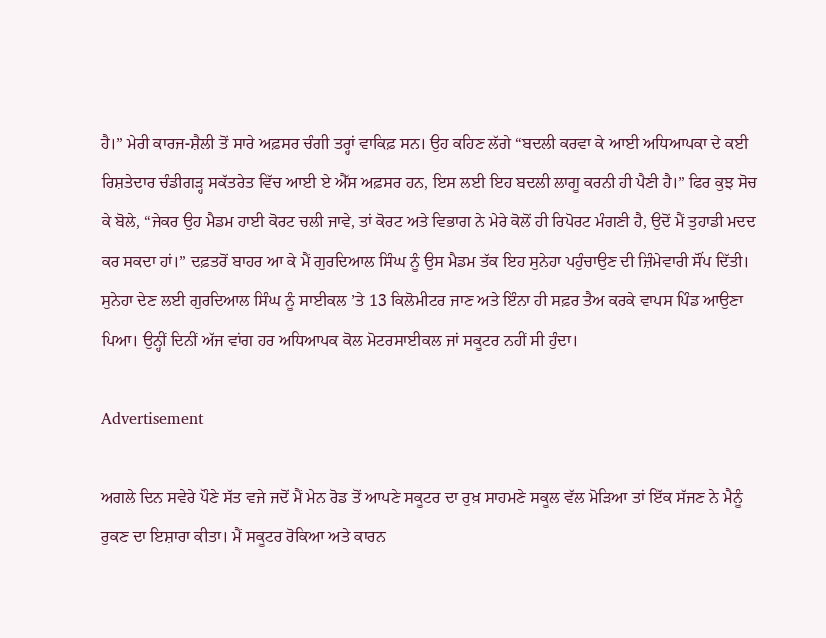ਹੈ।” ਮੇਰੀ ਕਾਰਜ-ਸ਼ੈਲੀ ਤੋਂ ਸਾਰੇ ਅਫ਼ਸਰ ਚੰਗੀ ਤਰ੍ਹਾਂ ਵਾਕਿਫ਼ ਸਨ। ਉਹ ਕਹਿਣ ਲੱਗੇ “ਬਦਲੀ ਕਰਵਾ ਕੇ ਆਈ ਅਧਿਆਪਕਾ ਦੇ ਕਈ ਰਿਸ਼ਤੇਦਾਰ ਚੰਡੀਗੜ੍ਹ ਸਕੱਤਰੇਤ ਵਿੱਚ ਆਈ ਏ ਐੱਸ ਅਫ਼ਸਰ ਹਨ, ਇਸ ਲਈ ਇਹ ਬਦਲੀ ਲਾਗੂ ਕਰਨੀ ਹੀ ਪੈਣੀ ਹੈ।” ਫਿਰ ਕੁਝ ਸੋਚ ਕੇ ਬੋਲੇ, “ਜੇਕਰ ਉਹ ਮੈਡਮ ਹਾਈ ਕੋਰਟ ਚਲੀ ਜਾਵੇ, ਤਾਂ ਕੋਰਟ ਅਤੇ ਵਿਭਾਗ ਨੇ ਮੇਰੇ ਕੋਲੋਂ ਹੀ ਰਿਪੋਰਟ ਮੰਗਣੀ ਹੈ, ਉਦੋਂ ਮੈਂ ਤੁਹਾਡੀ ਮਦਦ ਕਰ ਸਕਦਾ ਹਾਂ।” ਦਫ਼ਤਰੋਂ ਬਾਹਰ ਆ ਕੇ ਮੈਂ ਗੁਰਦਿਆਲ ਸਿੰਘ ਨੂੰ ਉਸ ਮੈਡਮ ਤੱਕ ਇਹ ਸੁਨੇਹਾ ਪਹੁੰਚਾਉਣ ਦੀ ਜ਼ਿੰਮੇਵਾਰੀ ਸੌਂਪ ਦਿੱਤੀ। ਸੁਨੇਹਾ ਦੇਣ ਲਈ ਗੁਰਦਿਆਲ ਸਿੰਘ ਨੂੰ ਸਾਈਕਲ ’ਤੇ 13 ਕਿਲੋਮੀਟਰ ਜਾਣ ਅਤੇ ਇੰਨਾ ਹੀ ਸਫ਼ਰ ਤੈਅ ਕਰਕੇ ਵਾਪਸ ਪਿੰਡ ਆਉਣਾ ਪਿਆ। ਉਨ੍ਹੀਂ ਦਿਨੀਂ ਅੱਜ ਵਾਂਗ ਹਰ ਅਧਿਆਪਕ ਕੋਲ ਮੋਟਰਸਾਈਕਲ ਜਾਂ ਸਕੂਟਰ ਨਹੀਂ ਸੀ ਹੁੰਦਾ।

Advertisement

ਅਗਲੇ ਦਿਨ ਸਵੇਰੇ ਪੌਣੇ ਸੱਤ ਵਜੇ ਜਦੋਂ ਮੈਂ ਮੇਨ ਰੋਡ ਤੋਂ ਆਪਣੇ ਸਕੂਟਰ ਦਾ ਰੁਖ਼ ਸਾਹਮਣੇ ਸਕੂਲ ਵੱਲ ਮੋੜਿਆ ਤਾਂ ਇੱਕ ਸੱਜਣ ਨੇ ਮੈਨੂੰ ਰੁਕਣ ਦਾ ਇਸ਼ਾਰਾ ਕੀਤਾ। ਮੈਂ ਸਕੂਟਰ ਰੋਕਿਆ ਅਤੇ ਕਾਰਨ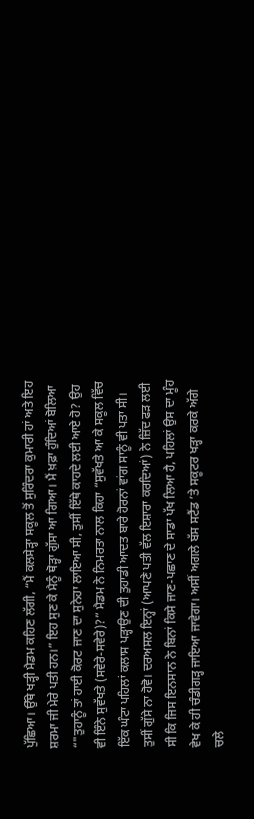ਪੁੱਛਿਆ। ਉੱਥੇ ਖੜ੍ਹੀ ਮੈਡਮ ਕਹਿਣ ਲੱਗੀ, “ਮੈਂ ਕਲਸੇੜ੍ਹਾ ਸਕੂਲ ਤੋਂ ਸੁਰਿੰਦਰਾ ਕੁਮਾਰੀ ਹਾਂ ਅਤੇ ਇਹ ਸ਼ਰਮਾ ਜੀ ਮੇਰੇ ਪਤੀ ਹਨ।” ਇਹ ਸੁਣ ਕੇ ਮੈਨੂੰ ਥੋੜ੍ਹਾ ਗੁੱਸਾ ਆ ਗਿਆ। ਮੈਂ ਖ਼ਫ਼ਾ ਹੁੰਦਿਆਂ ਬੋਲਿਆ “"ਤੁਹਾਨੂੰ ਤਾਂ ਹਾਈ ਕੋਰਟ ਜਾਣ ਦਾ ਸੁਨੇਹਾ ਲਾਇਆ ਸੀ, ਤੁਸੀਂ ਇੱਥੇ ਕਾਹਦੇ ਲਈ ਆਏ ਹੋ? ਉਹ ਵੀ ਇੰਨੇ ਸੁਵੱਖਤੇ (ਸਵੇਰੇ-ਸਵੇਰੇ)?” ਮੈਡਮ ਨੇ ਨਿਮਰਤਾ ਨਾਲ ਕਿਹਾ “ਸੁਵੱਖਤੇ ਆ ਕੇ ਸਕੂਲ ਵਿੱਚ ਇੱਕ ਘੰਟਾ ਪਹਿਲਾਂ ਕਲਾਸ ਪੜ੍ਹਾਉਣ ਦੀ ਤੁਹਾਡੀ ਆਦਤ ਬਾਰੇ ਹੋਰਨਾਂ ਵਾਂਗ ਸਾਨੂੰ ਵੀ ਪਤਾ ਸੀ। ਤੁਸੀਂ ਗੁੱਸੇ ਨਾ ਹੋਵੋ। ਦਰਅਸਲ ਇਨ੍ਹਾਂ (ਆਪਣੇ ਪਤੀ ਵੱਲ ਇਸ਼ਾਰਾ ਕਰਦਿਆਂ) ਨੇ ਜ਼ਿੱਦ ਫੜ ਲਈ ਸੀ ਕਿ ਜਿਸ ਇਨਸਾਨ ਨੇ ਬਿਨਾਂ ਕਿਸੇ ਜਾਣ-ਪਛਾਣ ਦੇ ਸਾਡਾ ਪੱਖ ਲਿਆ ਹੈ, ਪਹਿਲਾਂ ਉਸ ਦਾ ਮੂੰਹ ਵੇਖ ਕੇ ਹੀ ਚੰਡੀਗੜ੍ਹ ਜਾਇਆ ਜਾਵੇਗਾ। ਅਸੀਂ ਅਗਲੇ ਬੱਸ ਸਟੈਂਡ ’ਤੇ ਸਕੂਟਰ ਖੜ੍ਹਾ ਕਰਕੇ ਅੱਗੇ ਚਲੇ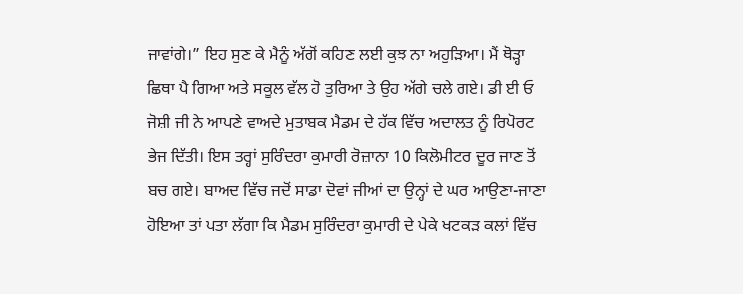ਜਾਵਾਂਗੇ।” ਇਹ ਸੁਣ ਕੇ ਮੈਨੂੰ ਅੱਗੋਂ ਕਹਿਣ ਲਈ ਕੁਝ ਨਾ ਅਹੁੜਿਆ। ਮੈਂ ਥੋੜ੍ਹਾ ਛਿਥਾ ਪੈ ਗਿਆ ਅਤੇ ਸਕੂਲ ਵੱਲ ਹੋ ਤੁਰਿਆ ਤੇ ਉਹ ਅੱਗੇ ਚਲੇ ਗਏ। ਡੀ ਈ ਓ ਜੋਸ਼ੀ ਜੀ ਨੇ ਆਪਣੇ ਵਾਅਦੇ ਮੁਤਾਬਕ ਮੈਡਮ ਦੇ ਹੱਕ ਵਿੱਚ ਅਦਾਲਤ ਨੂੰ ਰਿਪੋਰਟ ਭੇਜ ਦਿੱਤੀ। ਇਸ ਤਰ੍ਹਾਂ ਸੁਰਿੰਦਰਾ ਕੁਮਾਰੀ ਰੋਜ਼ਾਨਾ 10 ਕਿਲੋਮੀਟਰ ਦੂਰ ਜਾਣ ਤੋਂ ਬਚ ਗਏ। ਬਾਅਦ ਵਿੱਚ ਜਦੋਂ ਸਾਡਾ ਦੋਵਾਂ ਜੀਆਂ ਦਾ ਉਨ੍ਹਾਂ ਦੇ ਘਰ ਆਉਣਾ-ਜਾਣਾ ਹੋਇਆ ਤਾਂ ਪਤਾ ਲੱਗਾ ਕਿ ਮੈਡਮ ਸੁਰਿੰਦਰਾ ਕੁਮਾਰੀ ਦੇ ਪੇਕੇ ਖਟਕੜ ਕਲਾਂ ਵਿੱਚ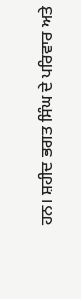ਹਨ। ਸ਼ਹੀਦ ਭਗਤ ਸਿੰਘ ਦੇ ਪਰਿਵਾਰ ਅਤੇ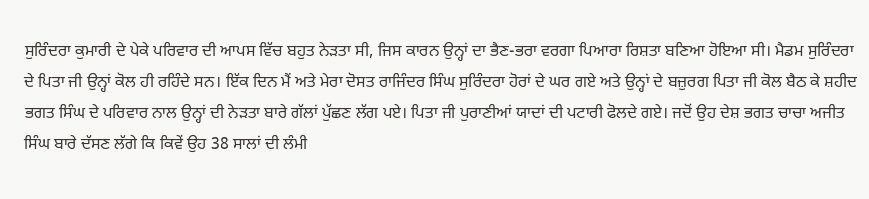ਸੁਰਿੰਦਰਾ ਕੁਮਾਰੀ ਦੇ ਪੇਕੇ ਪਰਿਵਾਰ ਦੀ ਆਪਸ ਵਿੱਚ ਬਹੁਤ ਨੇੜਤਾ ਸੀ, ਜਿਸ ਕਾਰਨ ਉਨ੍ਹਾਂ ਦਾ ਭੈਣ-ਭਰਾ ਵਰਗਾ ਪਿਆਰਾ ਰਿਸ਼ਤਾ ਬਣਿਆ ਹੋਇਆ ਸੀ। ਮੈਡਮ ਸੁਰਿੰਦਰਾ ਦੇ ਪਿਤਾ ਜੀ ਉਨ੍ਹਾਂ ਕੋਲ ਹੀ ਰਹਿੰਦੇ ਸਨ। ਇੱਕ ਦਿਨ ਮੈਂ ਅਤੇ ਮੇਰਾ ਦੋਸਤ ਰਾਜਿੰਦਰ ਸਿੰਘ ਸੁਰਿੰਦਰਾ ਹੋਰਾਂ ਦੇ ਘਰ ਗਏ ਅਤੇ ਉਨ੍ਹਾਂ ਦੇ ਬਜ਼ੁਰਗ ਪਿਤਾ ਜੀ ਕੋਲ ਬੈਠ ਕੇ ਸ਼ਹੀਦ ਭਗਤ ਸਿੰਘ ਦੇ ਪਰਿਵਾਰ ਨਾਲ ਉਨ੍ਹਾਂ ਦੀ ਨੇੜਤਾ ਬਾਰੇ ਗੱਲਾਂ ਪੁੱਛਣ ਲੱਗ ਪਏ। ਪਿਤਾ ਜੀ ਪੁਰਾਣੀਆਂ ਯਾਦਾਂ ਦੀ ਪਟਾਰੀ ਫੋਲਦੇ ਗਏ। ਜਦੋਂ ਉਹ ਦੇਸ਼ ਭਗਤ ਚਾਚਾ ਅਜੀਤ ਸਿੰਘ ਬਾਰੇ ਦੱਸਣ ਲੱਗੇ ਕਿ ਕਿਵੇਂ ਉਹ 38 ਸਾਲਾਂ ਦੀ ਲੰਮੀ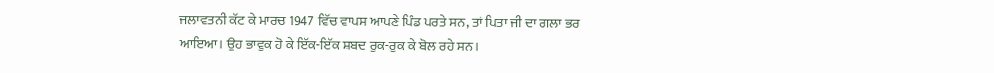ਜਲਾਵਤਨੀ ਕੱਟ ਕੇ ਮਾਰਚ 1947 ਵਿੱਚ ਵਾਪਸ ਆਪਣੇ ਪਿੰਡ ਪਰਤੇ ਸਨ, ਤਾਂ ਪਿਤਾ ਜੀ ਦਾ ਗਲਾ ਭਰ ਆਇਆ। ਉਹ ਭਾਵੁਕ ਹੋ ਕੇ ਇੱਕ-ਇੱਕ ਸ਼ਬਦ ਰੁਕ-ਰੁਕ ਕੇ ਬੋਲ ਰਹੇ ਸਨ।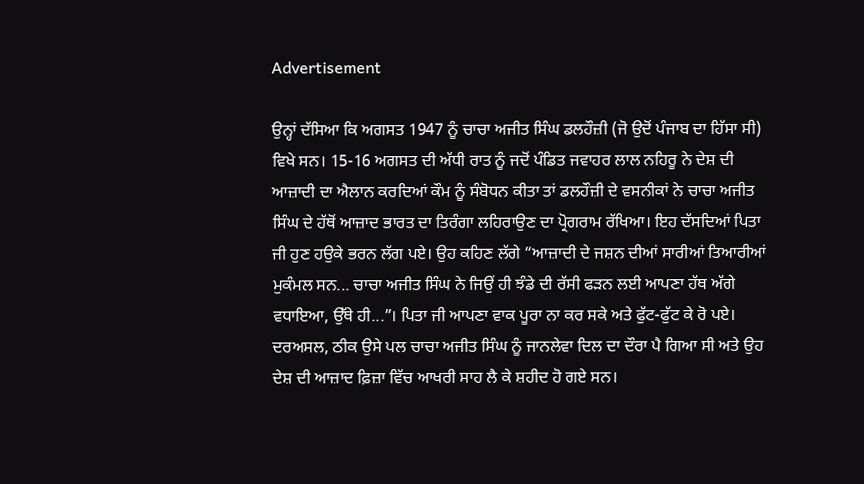Advertisement

ਉਨ੍ਹਾਂ ਦੱਸਿਆ ਕਿ ਅਗਸਤ 1947 ਨੂੰ ਚਾਚਾ ਅਜੀਤ ਸਿੰਘ ਡਲਹੌਜ਼ੀ (ਜੋ ਉਦੋਂ ਪੰਜਾਬ ਦਾ ਹਿੱਸਾ ਸੀ) ਵਿਖੇ ਸਨ। 15-16 ਅਗਸਤ ਦੀ ਅੱਧੀ ਰਾਤ ਨੂੰ ਜਦੋਂ ਪੰਡਿਤ ਜਵਾਹਰ ਲਾਲ ਨਹਿਰੂ ਨੇ ਦੇਸ਼ ਦੀ ਆਜ਼ਾਦੀ ਦਾ ਐਲਾਨ ਕਰਦਿਆਂ ਕੌਮ ਨੂੰ ਸੰਬੋਧਨ ਕੀਤਾ ਤਾਂ ਡਲਹੌਜ਼ੀ ਦੇ ਵਸਨੀਕਾਂ ਨੇ ਚਾਚਾ ਅਜੀਤ ਸਿੰਘ ਦੇ ਹੱਥੋਂ ਆਜ਼ਾਦ ਭਾਰਤ ਦਾ ਤਿਰੰਗਾ ਲਹਿਰਾਉਣ ਦਾ ਪ੍ਰੋਗਰਾਮ ਰੱਖਿਆ। ਇਹ ਦੱਸਦਿਆਂ ਪਿਤਾ ਜੀ ਹੁਣ ਹਉਕੇ ਭਰਨ ਲੱਗ ਪਏ। ਉਹ ਕਹਿਣ ਲੱਗੇ “ਆਜ਼ਾਦੀ ਦੇ ਜਸ਼ਨ ਦੀਆਂ ਸਾਰੀਆਂ ਤਿਆਰੀਆਂ ਮੁਕੰਮਲ ਸਨ... ਚਾਚਾ ਅਜੀਤ ਸਿੰਘ ਨੇ ਜਿਉਂ ਹੀ ਝੰਡੇ ਦੀ ਰੱਸੀ ਫੜਨ ਲਈ ਆਪਣਾ ਹੱਥ ਅੱਗੇ ਵਧਾਇਆ, ਉੱਥੇ ਹੀ...”। ਪਿਤਾ ਜੀ ਆਪਣਾ ਵਾਕ ਪੂਰਾ ਨਾ ਕਰ ਸਕੇ ਅਤੇ ਫੁੱਟ-ਫੁੱਟ ਕੇ ਰੋ ਪਏ। ਦਰਅਸਲ, ਠੀਕ ਉਸੇ ਪਲ ਚਾਚਾ ਅਜੀਤ ਸਿੰਘ ਨੂੰ ਜਾਨਲੇਵਾ ਦਿਲ ਦਾ ਦੌਰਾ ਪੈ ਗਿਆ ਸੀ ਅਤੇ ਉਹ ਦੇਸ਼ ਦੀ ਆਜ਼ਾਦ ਫ਼ਿਜ਼ਾ ਵਿੱਚ ਆਖਰੀ ਸਾਹ ਲੈ ਕੇ ਸ਼ਹੀਦ ਹੋ ਗਏ ਸਨ।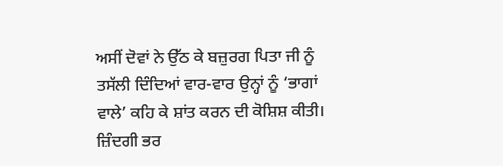ਅਸੀਂ ਦੋਵਾਂ ਨੇ ਉੱਠ ਕੇ ਬਜ਼ੁਰਗ ਪਿਤਾ ਜੀ ਨੂੰ ਤਸੱਲੀ ਦਿੰਦਿਆਂ ਵਾਰ-ਵਾਰ ਉਨ੍ਹਾਂ ਨੂੰ ‘ਭਾਗਾਂ ਵਾਲੇ’ ਕਹਿ ਕੇ ਸ਼ਾਂਤ ਕਰਨ ਦੀ ਕੋਸ਼ਿਸ਼ ਕੀਤੀ। ਜ਼ਿੰਦਗੀ ਭਰ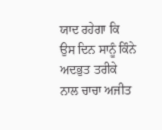ਯਾਦ ਰਹੇਗਾ ਕਿ ਉਸ ਦਿਨ ਸਾਨੂੰ ਕਿੰਨੇ ਅਦਭੁਤ ਤਰੀਕੇ ਨਾਲ ਚਾਚਾ ਅਜੀਤ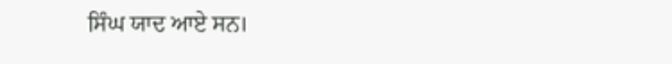ਸਿੰਘ ਯਾਦ ਆਏ ਸਨ।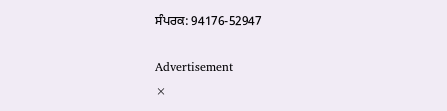ਸੰਪਰਕ: 94176-52947

Advertisement
×